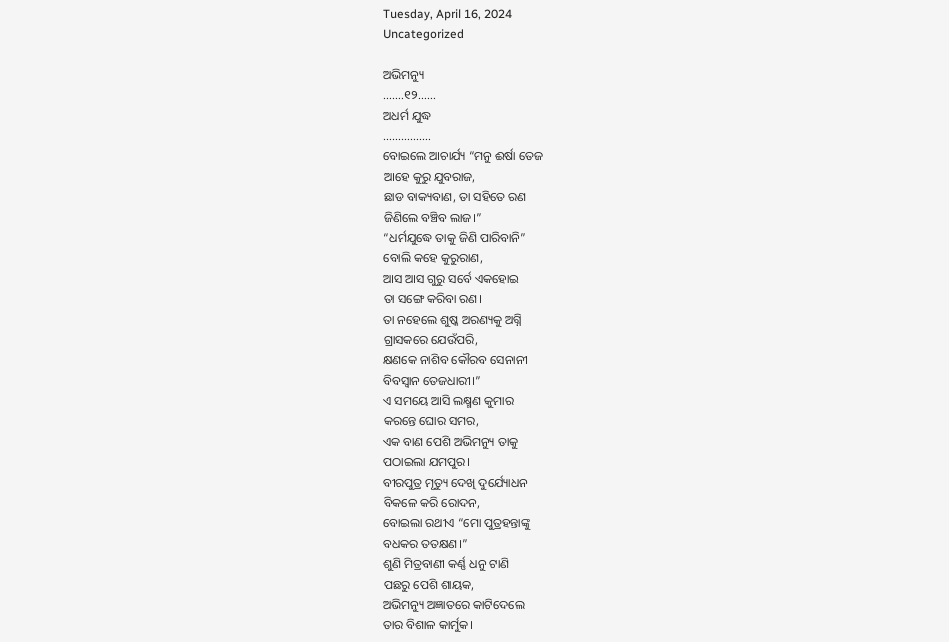Tuesday, April 16, 2024
Uncategorized

ଅଭିମନ୍ୟୁ
…….୧୨……
ଅଧର୍ମ ଯୁଦ୍ଧ
…………….
ବୋଇଲେ ଆଚାର୍ଯ୍ୟ “ମନୁ ଈର୍ଷା ତେଜ
ଆହେ କୁରୁ ଯୁବରାଜ,
ଛାଡ ବାକ୍ୟବାଣ, ତା ସହିତେ ରଣ
ଜିଣିଲେ ବଞ୍ଚିବ ଲାଜ।”
“ଧର୍ମଯୁଦ୍ଧେ ତାକୁ ଜିଣି ପାରିବାନି”
ବୋଲି କହେ କୁରୁରାଣ,
ଆସ ଆସ ଗୁରୁ ସର୍ବେ ଏକହୋଇ
ତା ସଙ୍ଗେ କରିବା ରଣ।
ତା ନହେଲେ ଶୁଷ୍କ ଅରଣ୍ୟକୁ ଅଗ୍ନି
ଗ୍ରାସକରେ ଯେଉଁପରି,
କ୍ଷଣକେ ନାଶିବ କୌରବ ସେନାନୀ
ବିବସ୍ବାନ ତେଜଧାରୀ।”
ଏ ସମୟେ ଆସି ଲକ୍ଷ୍ମଣ କୁମାର
କରନ୍ତେ ଘୋର ସମର,
ଏକ ବାଣ ପେଶି ଅଭିମନ୍ୟୁ ତାକୁ
ପଠାଇଲା ଯମପୁର।
ବୀରପୁତ୍ର ମୃତ୍ୟୁ ଦେଖି ଦୁର୍ଯ୍ୟୋଧନ
ବିକଳେ କରି ରୋଦନ,
ବୋଇଲା ରଥୀଏ “ମୋ ପୁତ୍ରହନ୍ତାଙ୍କୁ
ବଧକର ତତକ୍ଷଣ।”
ଶୁଣି ମିତ୍ରବାଣୀ କର୍ଣ୍ଣ ଧନୁ ଟାଣି
ପଛରୁ ପେଶି ଶାୟକ,
ଅଭିମନ୍ୟୁ ଅଜ୍ଞାତରେ କାଟିଦେଲେ
ତାର ବିଶାଳ କାର୍ମୁକ।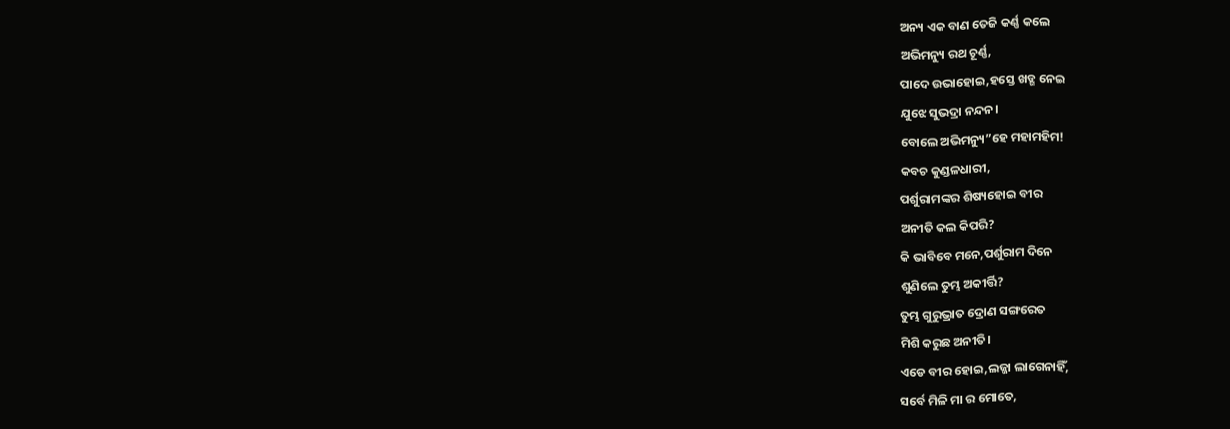ଅନ୍ୟ ଏକ ବାଣ ତେଜି କର୍ଣ୍ଣ କଲେ
ଅଭିମନ୍ୟୁ ରଥ ଚୂର୍ଣ୍ଣ,
ପାଦେ ଉଭାହୋଇ,ହସ୍ତେ ଖଡ୍ଗ ନେଇ
ଯୁଝେ ସୁଭଦ୍ରା ନନ୍ଦନ।
ବୋଲେ ଅଭିମନ୍ୟୁ”ହେ ମହାମହିମ!
କବଚ କୁଣ୍ଡଳଧାରୀ,
ପର୍ଶୁରାମଙ୍କର ଶିଷ୍ୟହୋଇ ବୀର
ଅନୀତି କଲ କିପରି?
କି ଭାବିବେ ମନେ,ପର୍ଶୁରାମ ଦିନେ
ଶୁଣିଲେ ତୁମ୍ଭ ଅକୀର୍ତ୍ତି?
ତୁମ୍ଭ ଗୁରୁଭ୍ରାତ ଦ୍ରୋଣ ସଙ୍ଗରେତ
ମିଶି କରୁଛ ଅନୀତି।
ଏଡେ ବୀର ହୋଇ,ଲଜ୍ଜା ଲାଗେନାହିଁ,
ସର୍ବେ ମିଳି ମା ର ମୋତେ,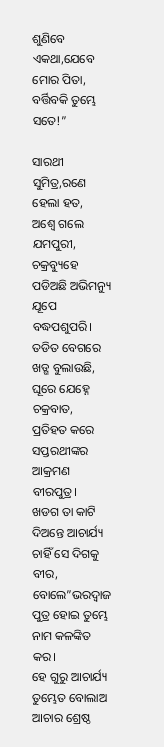ଶୁଣିବେ ଏକଥା,ଯେବେ ମୋର ପିତା,
ବର୍ତ୍ତିବକି ତୁମ୍ଭେ ସତେ!”

ସାରଥୀ ସୁମିତ୍ର,ରଣେ ହେଲା ହତ,
ଅଶ୍ବେ ଗଲେ ଯମପୁରୀ,
ଚକ୍ରବ୍ୟୁହେ ପଡିଅଛି ଅଭିମନ୍ୟୁ
ଯୂପେ ବଦ୍ଧପଶୁପରି।
ତଡିତ ବେଗରେ ଖଡ୍ଗ ବୁଲାଉଛି,
ଘୂରେ ଯେହ୍ନେ ଚକ୍ରବାତ,
ପ୍ରତିହତ କରେ ସପ୍ତରଥୀଙ୍କର
ଆକ୍ରମଣ ବୀରପୁତ୍ର।
ଖଡଗ ତା କାଟି ଦିଅନ୍ତେ ଆଚାର୍ଯ୍ୟ
ଚାହିଁ ସେ ଦିଗକୁ ବୀର,
ବୋଲେ”ଭରଦ୍ବାଜ ପୁତ୍ର ହୋଇ ତୁମ୍ଭେ
ନାମ କଳଙ୍କିତ କର।
ହେ ଗୁରୁ ଆଚାର୍ଯ୍ୟ ତୁମ୍ଭେତ ବୋଲାଅ
ଆଚାର ଶ୍ରେଷ୍ଠ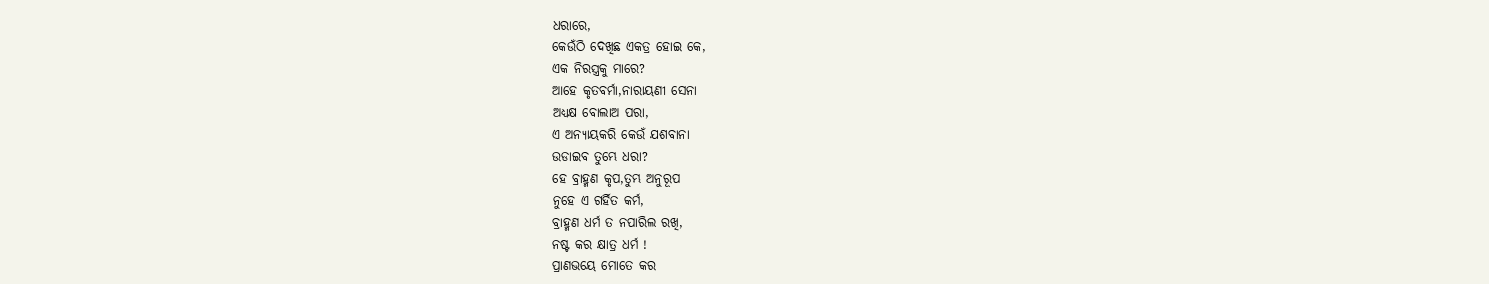ଧରାରେ,
କେଉଁଠି ଦେଖିଛ ଏକତ୍ର ହୋଇ କେ,
ଏକ ନିରସ୍ତ୍ରକୁ ମାରେ?
ଆହେ କୃତବର୍ମା,ନାରାୟଣୀ ସେନା
ଅଧ୍ୟକ୍ଷ ବୋଲାଅ ପରା,
ଏ ଅନ୍ୟାୟକରି କେଉଁ ଯଶବାନା
ଉଡାଇବ ତୁମ୍ଭେ ଧରା?
ହେ ବ୍ରାହ୍ମଣ କୃପ,ତୁମ୍ଭ ଅନୁରୂପ
ନୁହେ ଏ ଗର୍ହିତ କର୍ମ,
ବ୍ରାହ୍ମଣ ଧର୍ମ ତ ନପାରିଲ ରଖି,
ନଷ୍ଟ କର କ୍ଷାତ୍ର ଧର୍ମ !
ପ୍ରାଣଭୟେ ମୋତେ କର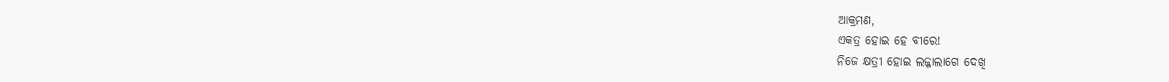ଆକ୍ରମଣ,
ଏକତ୍ର ହୋଇ ହେ ବୀରେ!
ନିଜେ କ୍ଷତ୍ରୀ ହୋଇ ଲଜ୍ଜାଲାଗେ ଦେଖି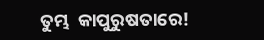ତୁମ୍ଭ  କାପୁରୁଷତାରେ!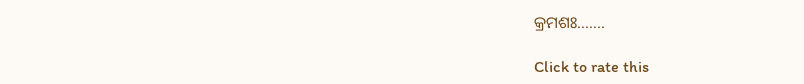କ୍ରମଶଃ…….

Click to rate this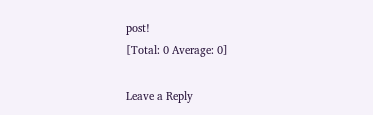post!
[Total: 0 Average: 0]

Leave a Reply